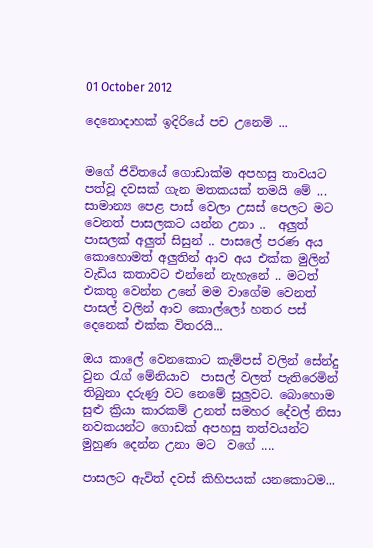01 October 2012

දෙනොදාහක් ඉදිරියේ පච උනෙමි ...


මගේ ජිවිතයේ ගොඩාක්ම අපහසු තාවයට පත්වූ දවසක් ගැන මතකයක් තමයි මේ ...
සාමාන්‍ය පෙළ පාස් වෙලා උසස් පෙලට මට වෙනත් පාසලකට යන්න උනා ..  අලුත් පාසලක් අලුත් සිසුන් .. පාසලේ පරණ අය කොහොමත් අලුතින් ආව අය එක්ක මුලින් වැඩිය කතාවට එන්නේ නැහැනේ .. මටත් එකතු වෙන්න උනේ මම වාගේම වෙනත් පාසල් වලින් ආව කොල්ලෝ හතර පස් දෙනෙක් එක්ක විතරයි...

ඔය කාලේ වෙනකොට කැම්පස් වලින් සේන්දු වුන රැග් මේනියාව  පාසල් වලත් පැතිරෙමින් තිබුනා දරුණු වට නෙමේ සුලුවට. බොහොම සුළු ක්‍රියා කාරකම් උනත් සමහර දේවල් නිසා නවකයන්ට ගොඩක් අපහසු තත්වයන්ට මුහුණ දෙන්න උනා මට  වගේ ....

පාසලට ඇවිත් දවස් කිහිපයක් යනකොටම...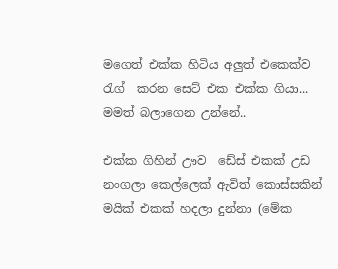මගෙත් එක්ක හිටිය අලුත් එකෙක්ව රැග්  කරන සෙට් එක එක්ක ගියා... මමත් බලාගෙන උන්නේ..

එක්ක ගිහින් ඌව  ඩේස් එකක් උඩ නංගලා කෙල්ලෙක් ඇවිත් කොස්සකින් මයික් එකක් හදලා දුන්නා (මේක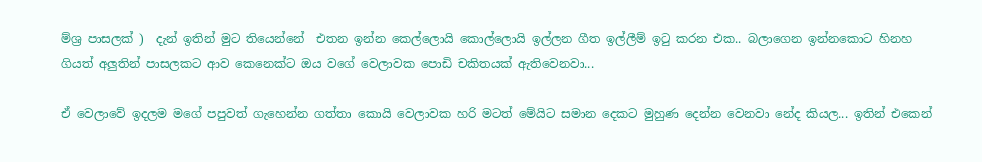ම්ශ්‍ර පාසලක් )  දැන් ඉතින් මුට තියෙන්නේ  එතන ඉන්න කෙල්ලොයි කොල්ලොයි ඉල්ලන ගීත ඉල්ලීම් ඉටු කරන එක.. බලාගෙන ඉන්නකොට හිනහ ගියත් අලුතින් පාසලකට ආව කෙනෙක්ට ඔය වගේ වෙලාවක පොඩි චකිතයක් ඇතිවෙනවා...

ඒ වෙලාවේ ඉදලම මගේ පපුවත් ගැහෙන්න ගත්තා කොයි වෙලාවක හරි මටත් මේයිට සමාන දෙකට මුහුණ දෙන්න වෙනවා නේද කියල... ඉතින් එකෙන්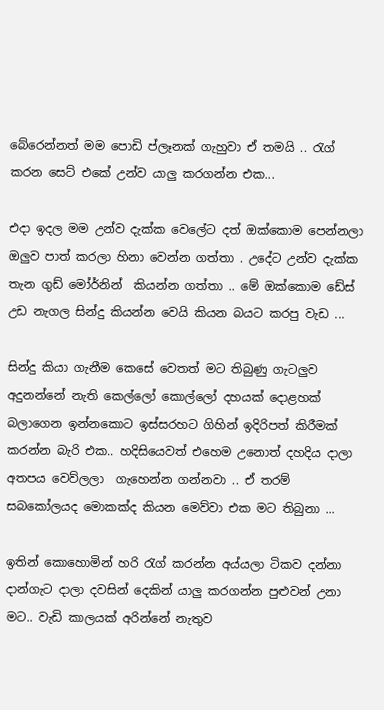බේරෙන්නත් මම පොඩි ප්ලෑනක් ගැහුවා ඒ තමයි .. රැග්  කරන සෙට් එකේ උන්ව යාලු කරගන්න එක...

එදා ඉදල මම උන්ව දැක්ක වෙලේට දත් ඔක්කොම පෙන්නලා ඔලුව පාත් කරලා හිනා වෙන්න ගත්තා . උදේට උන්ව දැක්ක තැන ගුඩ් මෝර්නින්  කියන්න ගත්තා .. මේ ඔක්කොම ඩේස් උඩ නැගල සින්දු කියන්න වෙයි කියන බයට කරපු වැඩ ...

සින්දු කියා ගැනීම කෙසේ වෙතත් මට තිබුණු ගැටලුව අදුනන්නේ නැති කෙල්ලෝ කොල්ලෝ දහයක් දොළහක් බලාගෙන ඉන්නකොට ඉස්සරහට ගිහින් ඉදිරිපත් කිරීමක් කරන්න බැරි එක.. හදිසියෙවත් එහෙම උනොත් දහදිය දාලා අතපය වෙව්ලලා  ගැහෙන්න ගන්නවා .. ඒ තරම් සබකෝලයද මොකක්ද කියන මෙව්වා එක මට තිබුනා ...

ඉතින් කොහොමින් හරි රැග් කරන්න අය්යලා ටිකව දන්නා දාන්ගැට දාලා දවසින් දෙකින් යාලු කරගන්න පුළුවන් උනා මට.. වැඩි කාලයක් අරින්නේ නැතුව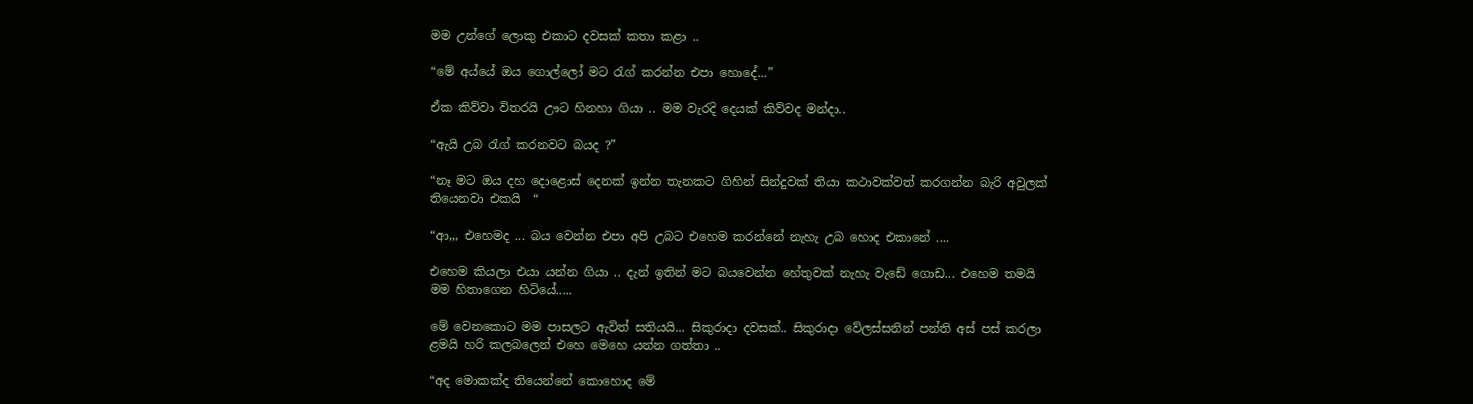මම උන්ගේ ලොකු එකාට දවසක් කතා කළා ..

“මේ අය්යේ ඔය ගොල්ලෝ මට රැග් කරන්න එපා හොදේ...”

ඒක කිව්වා විතරයි ඌට හිනහා ගියා .. මම වැරදි දෙයක් කිව්වද මන්දා..

“ඇයි උබ රැග් කරනවට බයද ?”

“නෑ මට ඔය දහ දොළොස් දෙනක් ඉන්න තැනකට ගිහින් සින්දුවක් තියා කථාවක්වත් කරගන්න බැරි අවුලක් තියෙනවා එකයි  “

“ආ,,, එහෙමද ... බය වෙන්න එපා අපි උබට එහෙම කරන්නේ නැහැ උබ හොද එකානේ ....

එහෙම කියලා එයා යන්න ගියා .. දැන් ඉතින් මට බයවෙන්න හේතුවක් නැහැ වැඩේ ගොඩ... එහෙම තමයි මම හිතාගෙන හිටියේ.....

මේ වෙනකොට මම පාසලට ඇවිත් සතියයි... සිකුරාදා දවසක්.. සිකුරාදා වේලස්සනින් පන්ති අස් පස් කරලා ළමයි හරි කලබලෙන් එහෙ මෙහෙ යන්න ගත්තා ..

“අද මොකක්ද තියෙන්නේ කොහොද මේ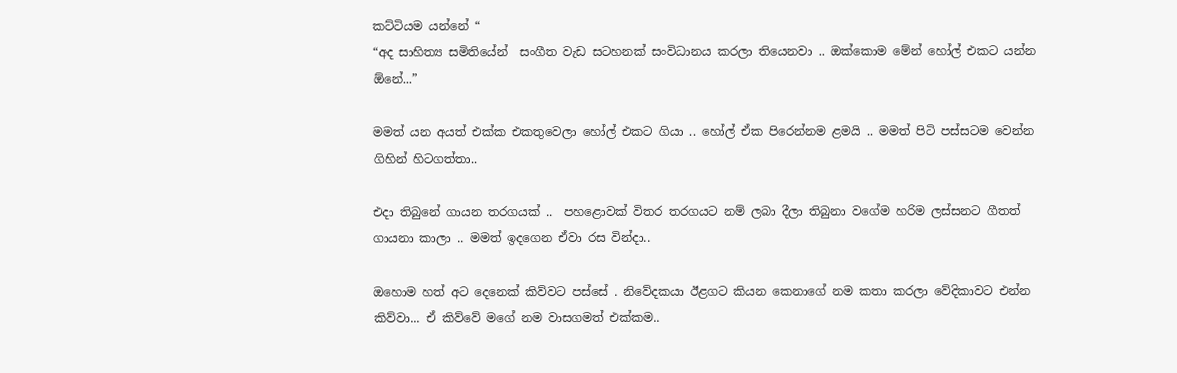කට්ටියම යන්නේ “
“අද සාහිත්‍ය සමිතියේන්  සංගීත වැඩ සටහනක් සංවිධානය කරලා තියෙනවා .. ඔක්කොම මේන් හෝල් එකට යන්න ඕනේ...”

මමත් යන අයත් එක්ක එකතුවෙලා හෝල් එකට ගියා .. හෝල් ඒක පිරෙන්නම ළමයි .. මමත් පිටි පස්සටම වෙන්න ගිහින් හිටගත්තා..

එදා තිබුනේ ගායන තරගයක් ..  පහළොවක් විතර තරගයට නම් ලබා දීලා තිබුනා වගේම හරිම ලස්සනට ගීතත් ගායනා කාලා .. මමත් ඉදගෙන ඒවා රස වින්දා..

ඔහොම හත් අට දෙනෙක් කිව්වට පස්සේ . නිවේදකයා ඊළගට කියන කෙනාගේ නම කතා කරලා වේදිකාවට එන්න කිව්වා... ඒ කිව්වේ මගේ නම වාසගමත් එක්කම..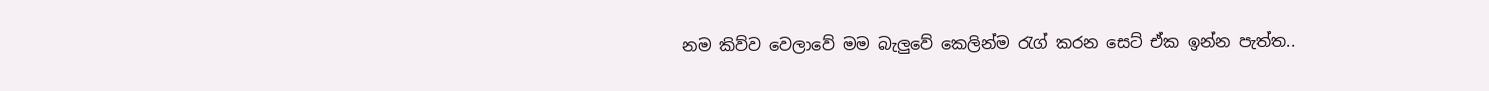නම කිව්ව වෙලාවේ මම බැලුවේ කෙලින්ම රැග් කරන සෙට් ඒක ඉන්න පැත්ත..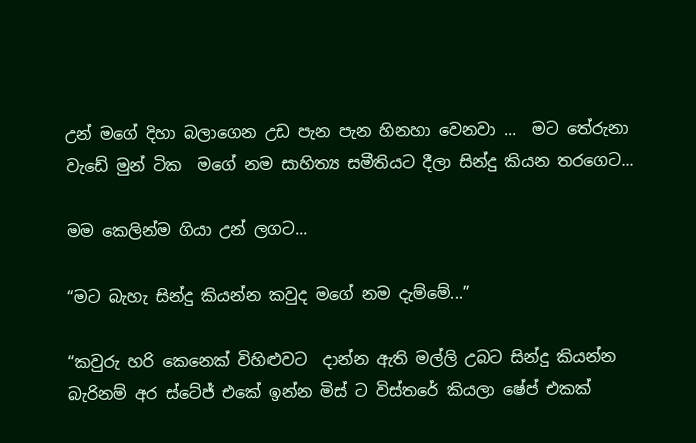උන් මගේ දිහා බලාගෙන උඩ පැන පැන හිනහා වෙනවා ...  මට තේරුනා වැඩේ මුන් ටික  මගේ නම සාහිත්‍ය සමීතියට දීලා සින්දු කියන තරගෙට...

මම කෙලින්ම ගියා උන් ලගට...

“මට බැහැ සින්දු කියන්න කවුද මගේ නම දැම්මේ...”

“කවුරු හරි කෙනෙක් විහිළුවට  දාන්න ඇති මල්ලි උබට සින්දු කියන්න බැරිනම් අර ස්ටේජ් එකේ ඉන්න මිස් ට විස්තරේ කියලා ෂේප් එකක්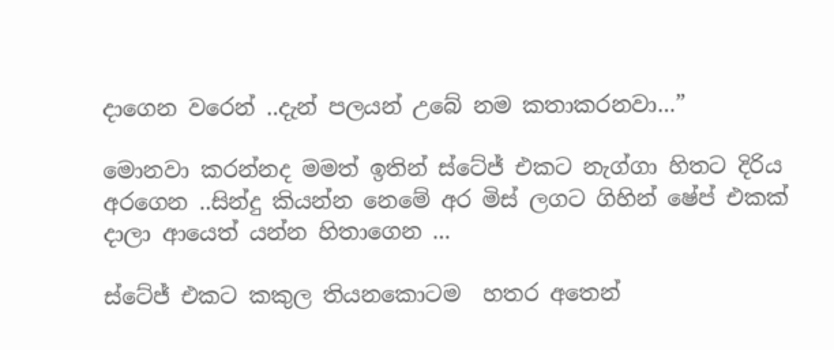දාගෙන වරෙන් ..දැන් පලයන් උබේ නම කතාකරනවා...”

මොනවා කරන්නද මමත් ඉතින් ස්ටේජ් එකට නැග්ගා හිතට දිරිය අරගෙන ..සින්දු කියන්න නෙමේ අර මිස් ලගට ගිහින් ෂේප් එකක් දාලා ආයෙත් යන්න හිතාගෙන ...

ස්ටේජ් එකට කකුල තියනකොටම  හතර අතෙන්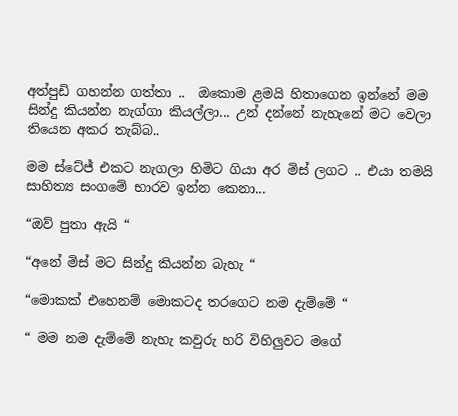අත්පුඩි ගහන්න ගත්තා ..  ඔකොම ළමයි හිතාගෙන ඉන්නේ මම සින්දු කියන්න නැග්ගා කියල්ලා... උන් දන්නේ නැහැනේ මට වෙලා තියෙන අකර තැබ්බ..

මම ස්ටේජ් එකට නැගලා හිමිට ගියා අර මිස් ලගට .. එයා තමයි සාහිත්‍ය සංගමේ භාරව ඉන්න කෙනා...

“ඔව් පුතා ඇයි “

“අනේ මිස් මට සින්දු කියන්න බැහැ “

“මොකක් එහෙනම් මොකටද තරගෙට නම දැම්මේ “

“ මම නම දැම්මේ නැහැ කවුරු හරි විහිලුවට මගේ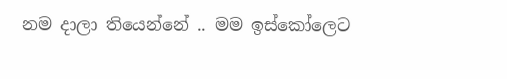නම දාලා තියෙන්නේ .. මම ඉස්කෝලෙට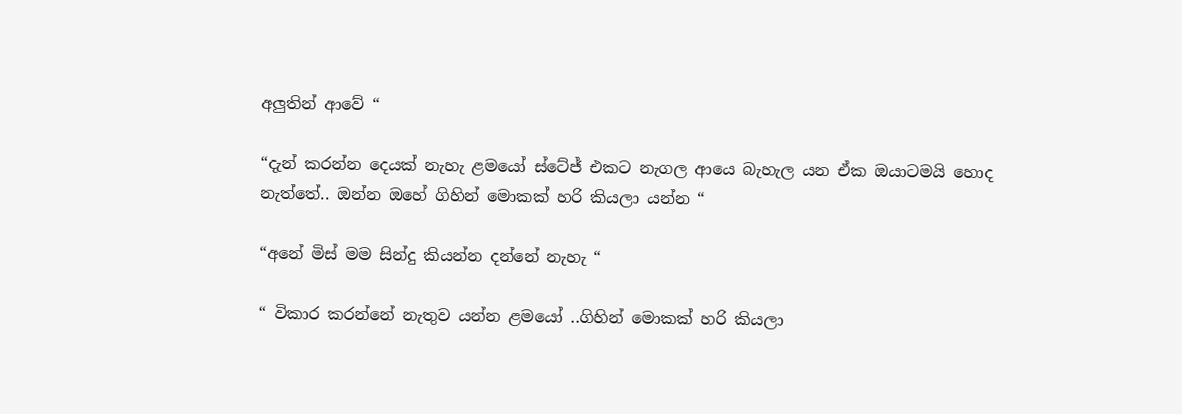අලුතින් ආවේ “

“දැන් කරන්න දෙයක් නැහැ ළමයෝ ස්ටේජ් එකට නැගල ආයෙ බැහැල යන ඒක ඔයාටමයි හොද නැත්තේ.. ඔන්න ඔහේ ගිහින් මොකක් හරි කියලා යන්න “

“අනේ මිස් මම සින්දු කියන්න දන්නේ නැහැ “

“ විකාර කරන්නේ නැතුව යන්න ළමයෝ ..ගිහින් මොකක් හරි කියලා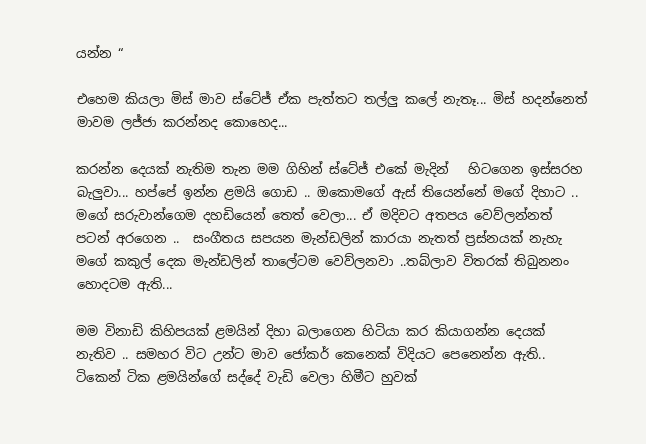යන්න “

එහෙම කියලා මිස් මාව ස්ටේජ් ඒක පැත්තට තල්ලු කලේ නැතෑ... මිස් හදන්නෙත් මාවම ලජ්ජා කරන්නද කොහෙද...

කරන්න දෙයක් නැතිම තැන මම ගිහින් ස්ටේජ් එකේ මැදින්   හිටගෙන ඉස්සරහ බැලුවා... හප්පේ ඉන්න ළමයි ගොඩ .. ඔකොමගේ ඇස් තියෙන්නේ මගේ දිහාට ..
මගේ සරුවාන්ගෙම දහඩියෙන් තෙත් වෙලා... ඒ මදිවට අතපය වෙව්ලන්නත් පටන් අරගෙන ..  සංගීතය සපයන මැන්ඩලින් කාරයා නැතත් ප්‍රස්නයක් නැහැ මගේ කකුල් දෙක මැන්ඩලින් තාලේටම වෙව්ලනවා ..තබ්ලාව විතරක් තිබුනනං හොදටම ඇති...

මම විනාඩි කිහිපයක් ළමයින් දිහා බලාගෙන හිටියා කර කියාගන්න දෙයක් නැතිව .. සමහර විට උන්ට මාව ජෝකර් කෙනෙක් විදියට පෙනෙන්න ඇති.. ටිකෙන් ටික ළමයින්ගේ සද්දේ වැඩි වෙලා හිමීට හුවක්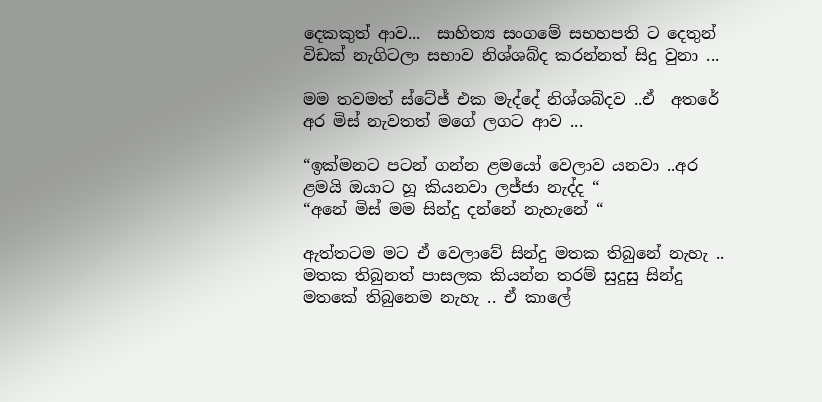දෙකකුත් ආව...  සාහිත්‍ය සංගමේ සභහපති ට දෙතුන් විඩක් නැගිටලා සභාව නිශ්ශබ්ද කරන්නත් සිදු වුනා ...

මම තවමත් ස්ටේජ් එක මැද්දේ නිශ්ශබ්දව ..ඒ  අතරේ අර මිස් නැවතත් මගේ ලගට ආව ...

“ඉක්මනට පටන් ගන්න ළමයෝ වෙලාව යනවා ..අර ළමයි ඔයාට හූ කියනවා ලජ්ජා නැද්ද “
“අනේ මිස් මම සින්දු දන්නේ නැහැනේ “

ඇත්තටම මට ඒ වෙලාවේ සින්දු මතක තිබුනේ නැහැ .. මතක තිබුනත් පාසලක කියන්න තරම් සුදුසු සින්දු මතකේ තිබුනෙම නැහැ .. ඒ කාලේ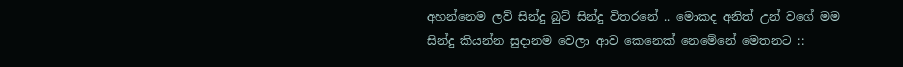අහන්නෙම ලව් සින්දු බුට්‌ සින්දු විතරනේ .. මොකද අනිත් උන් වගේ මම සින්දු කියන්න සුදානම වෙලා ආව කෙනෙක් නෙමේනේ මෙතනට ::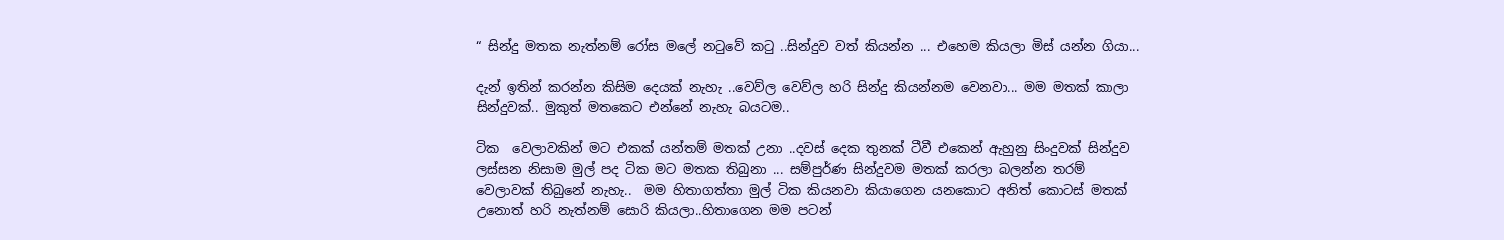“ සින්දු මතක නැත්නම් රෝස මලේ නටුවේ කටු ..සින්දුව වත් කියන්න ... එහෙම කියලා මිස් යන්න ගියා...

දැන් ඉතින් කරන්න කිසිම දෙයක් නැහැ ..වෙව්ල වෙව්ල හරි සින්දු කියන්නම වෙනවා... මම මතක් කාලා සින්දුවක්.. මුකුත් මතකෙට එන්නේ නැහැ බයටම..

ටික  වෙලාවකින් මට එකක් යන්තම් මතක් උනා ..දවස් දෙක තුනක් ටීවී එකෙන් ඇහුනු සිංදුවක් සින්දුව ලස්සන නිසාම මුල් පද ටික මට මතක තිබුනා ... සම්පුර්ණ සින්දුවම මතක් කරලා බලන්න තරම් වෙලාවක් තිබුනේ නැහැ..  මම හිතාගත්තා මුල් ටික කියනවා කියාගෙන යනකොට අනිත් කොටස් මතක් උනොත් හරි නැත්නම් සොරි කියලා..හිතාගෙන මම පටන්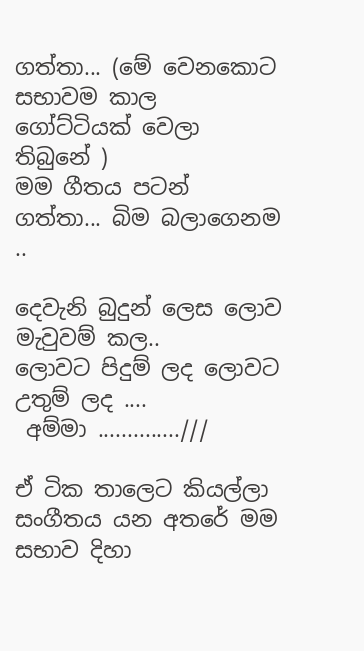ගත්තා... (මේ වෙනකොට සභාවම කාල ගෝට්ටියක් වෙලා තිබුනේ )
මම ගීතය පටන් ගත්තා... බිම බලාගෙනම ..

දෙවැනි බුදුන් ලෙස ලොව මැවුවම් කල..
ලොවට පිදුම් ලද ලොවට උතුම් ලද ....
 අම්මා ..............///

ඒ ටික තාලෙට කියල්ලා සංගීතය යන අතරේ මම සභාව දිහා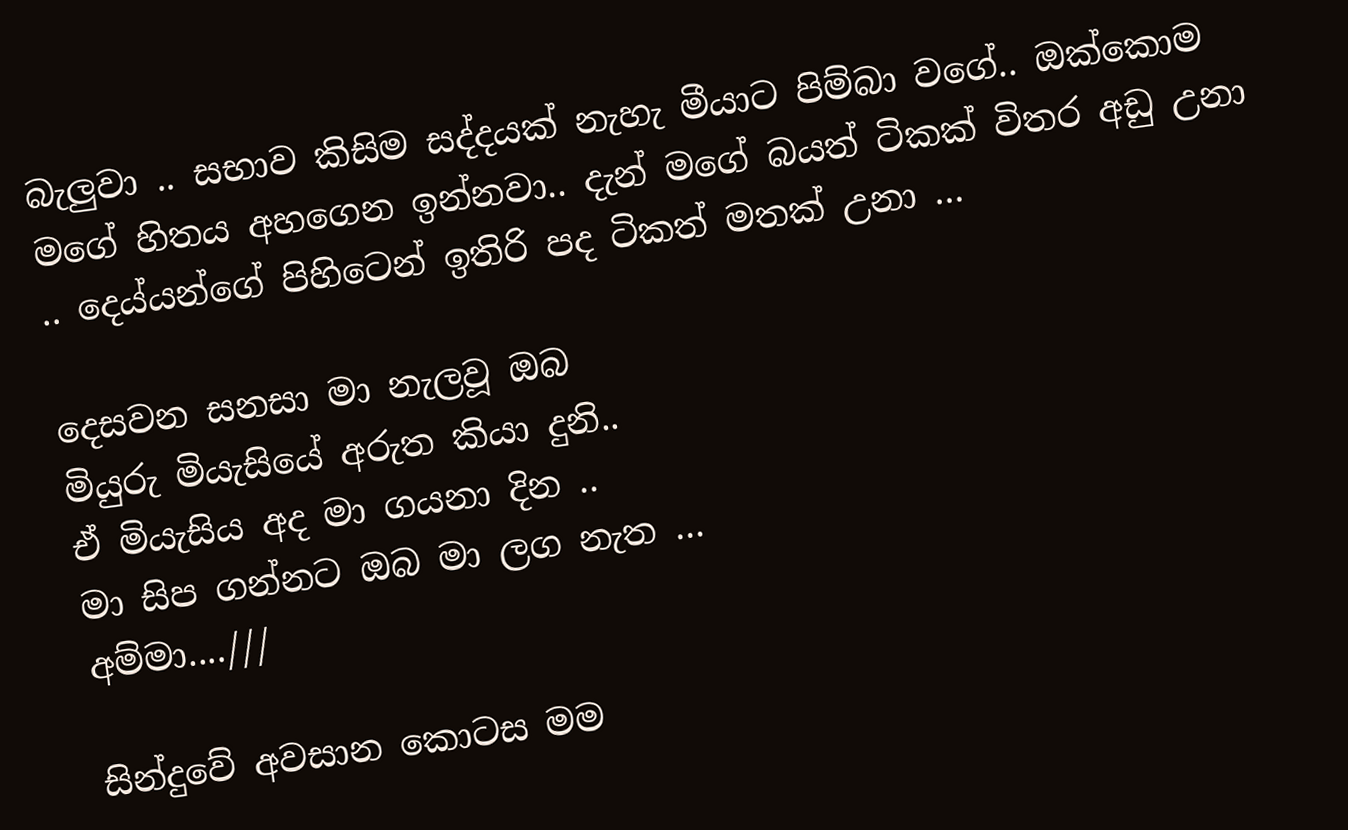බැලුවා .. සභාව කිසිම සද්දයක් නැහැ මීයාට පිම්බා වගේ.. ඔක්කොම මගේ හිතය අහගෙන ඉන්නවා.. දැන් මගේ බයත් ටිකක් විතර අඩු උනා .. දෙය්යන්ගේ පිහිටෙන් ඉතිරි පද ටිකත් මතක් උනා ...

දෙසවන සනසා මා නැලවූ ඔබ
මියුරු මියැසියේ අරුත කියා දුනි..
ඒ මියැසිය අද මා ගයනා දින ..
මා සිප ගන්නට ඔබ මා ලග නැත ...
අම්මා....///

සින්දුවේ අවසාන කොටස මම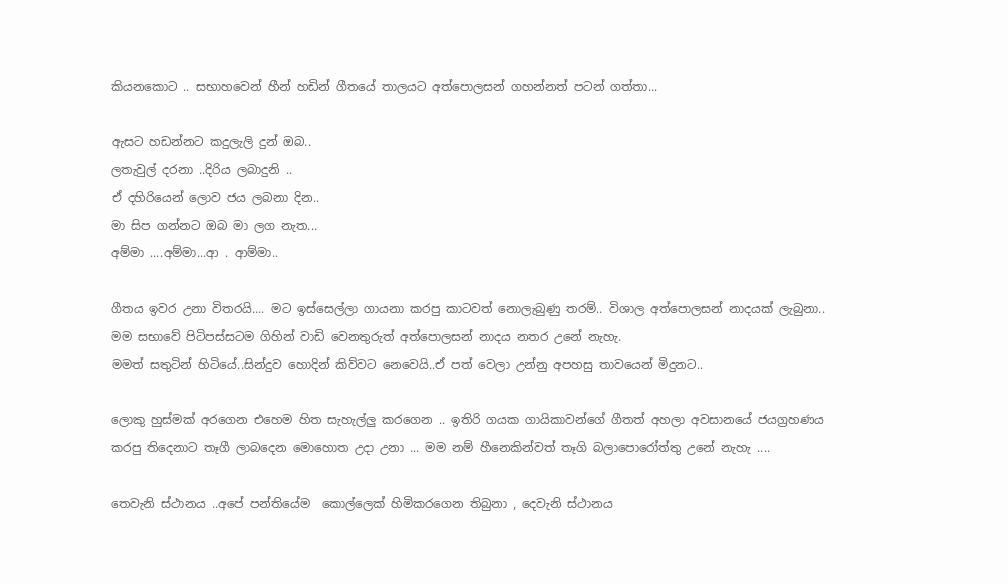කියනකොට .. සභාහවෙන් හීන් හඩින් ගීතයේ තාලයට අත්පොලසන් ගහන්නත් පටන් ගත්තා...

ඇසට හඩන්නට කදුලැලි දුන් ඔබ..
ලතැවුල් දරනා ..දිරිය ලබාදුනි ..
ඒ දහිරියෙන් ලොව ජය ලබනා දින..
මා සිප ගන්නට ඔබ මා ලග නැත...
අම්මා ....අම්මා...ආ . ආම්මා..

ගීතය ඉවර උනා විතරයි.... මට ඉස්සෙල්ලා ගායනා කරපු කාටවත් නොලැබුණු තරම්.. විශාල අත්පොලසන් නාදයක් ලැබුනා.. මම සභාවේ පිටිපස්සටම ගිහින් වාඩි වෙනතුරුත් අත්පොලසන් නාදය නතර උනේ නැහැ.
මමත් සතුටින් හිටියේ..සින්දුව හොදින් කිව්වට නෙවෙයි..ඒ පත් වෙලා උන්නු අපහසු තාවයෙන් මිදුනට..

ලොකු හුස්මක් අරගෙන එහෙම හිත සැහැල්ලු කරගෙන .. ඉතිරි ගයක ගායිකාවන්ගේ ගීතත් අහලා අවසානයේ ජයග්‍රහණය කරපු තිදෙනාට තෑගී ලාබදෙන මොහොත උදා උනා ... මම නම් හීනෙකින්වත් තෑගි බලාපොරෝත්තු උනේ නැහැ ....

තෙවැනි ස්ථානය ..අපේ පන්තියේම  කොල්ලෙක් හිමිකරගෙන තිබුනා , දෙවැනි ස්ථානය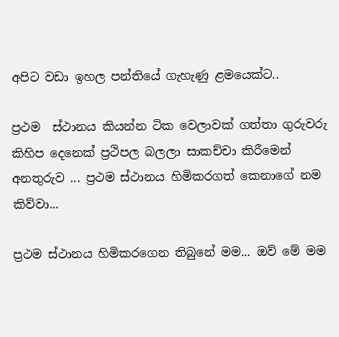අපිට වඩා ඉහල පන්තියේ ගැහැණු ළමයෙක්ට..

ප්‍රථම  ස්ථානය කියන්න ටික වෙලාවක් ගත්තා ගුරුවරු කිහිප දෙනෙක් ප්‍රථිපල බලලා සාකච්චා කිරීමෙන් අනතුරුව ... ප්‍රථම ස්ථානය හිමිකරගත් කෙනාගේ නම කිව්වා...

ප්‍රථම ස්ථානය හිමිකරගෙන තිබුනේ මම... ඔව් මේ මම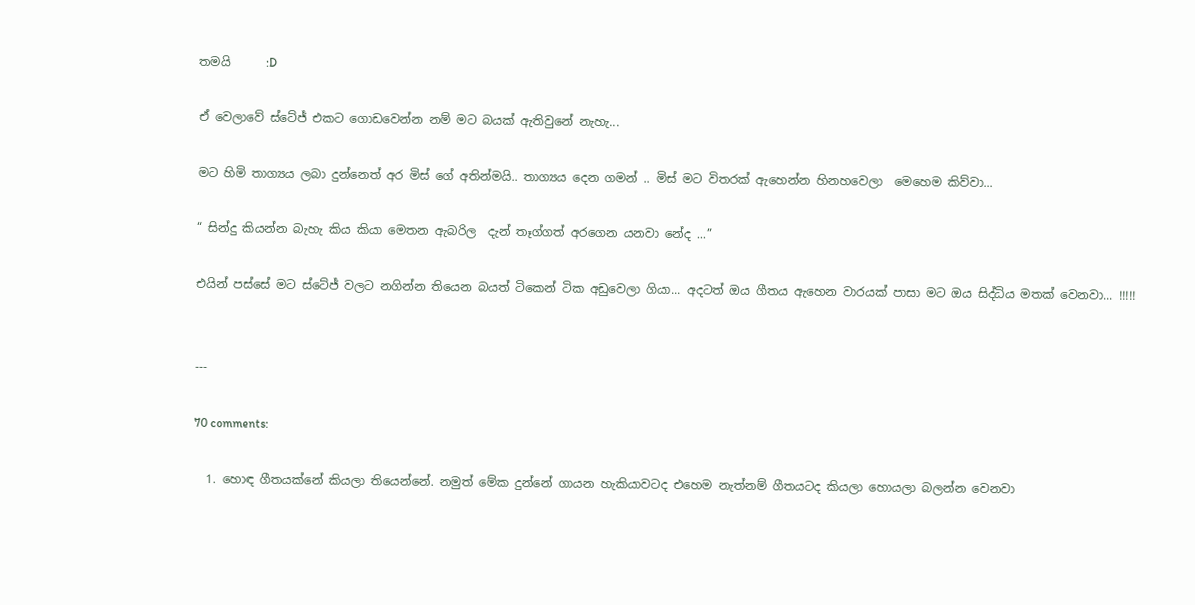තමයි      :D

ඒ වෙලාවේ ස්ටේජ් එකට ගොඩවෙන්න නම් මට බයක් ඇතිවුනේ නැහැ...

මට හිමි තාග්‍යය ලබා දුන්නෙත් අර මිස් ගේ අතින්මයි.. තාග්‍යය දෙන ගමන් .. මිස් මට විතරක් ඇහෙන්න හිනහවෙලා  මෙහෙම කිව්වා...

“ සින්දු කියන්න බැහැ කිය කියා මෙතන ඇබරිල  දැන් තෑග්ගත් අරගෙන යනවා නේද ...”

එයින් පස්සේ මට ස්ටේජ් වලට නගින්න තියෙන බයත් ටිකෙන් ටික අඩුවෙලා ගියා... අදටත් ඔය ගීතය ඇහෙන වාරයක් පාසා මට ඔය සිද්ධිය මතක් වෙනවා... !!!!!


---

70 comments:

  1. හොඳ ගීතයක්නේ කියලා තියෙන්නේ. නමුත් මේක දුන්නේ ගායන හැකියාවටද එහෙම නැත්නම් ගීතයටද කියලා හොයලා බලන්න වෙනවා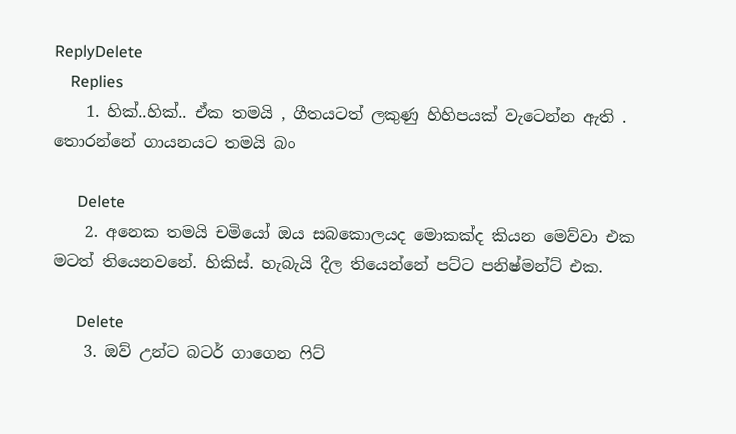ReplyDelete
    Replies
    1. හික්..හික්.. ඒක තමයි , ගීතයටත් ලකුණු හිහිපයක් වැටෙන්න ඇති . තොරන්නේ ගායනයට තමයි බං

      Delete
    2. අනෙක තමයි චමියෝ ඔය සබකොලයද මොකක්ද කියන මෙව්වා එක මටත් තියෙනවනේ. හිකිස්. හැබැයි දීල තියෙන්නේ පට්ට පනිෂ්මන්ට් එක.

      Delete
    3. ඔව් උන්ට බටර් ගාගෙන ෆිට්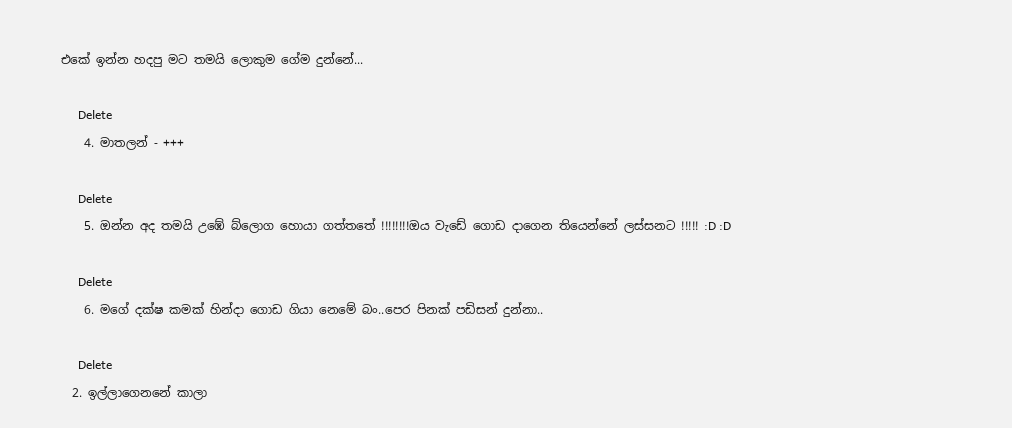එකේ ඉන්න හදපු මට තමයි ලොකුම ගේම දුන්නේ...

      Delete
    4. මාතලන් - +++

      Delete
    5. ඔන්න අද තමයි උඹේ බ්ලොග හොයා ගත්තතේ !!!!!!!!ඔය වැ‍ඩේ ගොඩ දාගෙන තියෙන්නේ ලස්සනට !!!!! :D :D

      Delete
    6. මගේ දක්ෂ කමක් හින්දා ගොඩ ගියා නෙමේ බං..පෙර පිනක් පඩිසන් දුන්නා..

      Delete
  2. ඉල්ලාගෙනනේ කාලා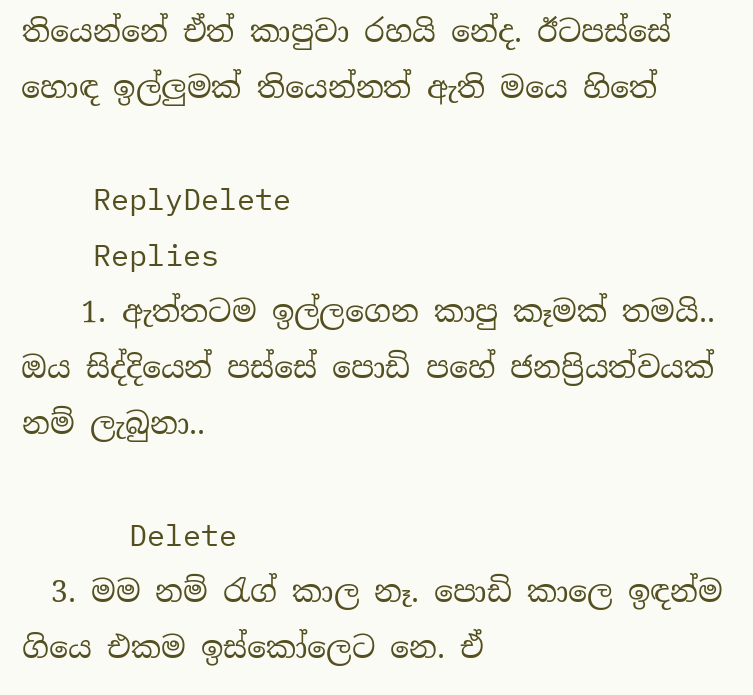තියෙන්නේ ඒත් කාපුවා රහයි නේද. ඊටපස්සේ හොඳ ඉල්ලුමක් තියෙන්නත් ඇති මයෙ හිතේ

    ReplyDelete
    Replies
    1. ඇත්තටම ඉල්ලගෙන කාපු කෑමක් තමයි.. ඔය සිද්දියෙන් පස්සේ පොඩි පහේ ජනප්‍රියත්වයක් නම් ලැබුනා..

      Delete
  3. මම නම් රැග් කාල නෑ. පොඩි කාලෙ ඉඳන්ම ගියෙ එකම ඉස්කෝලෙට නෙ. ඒ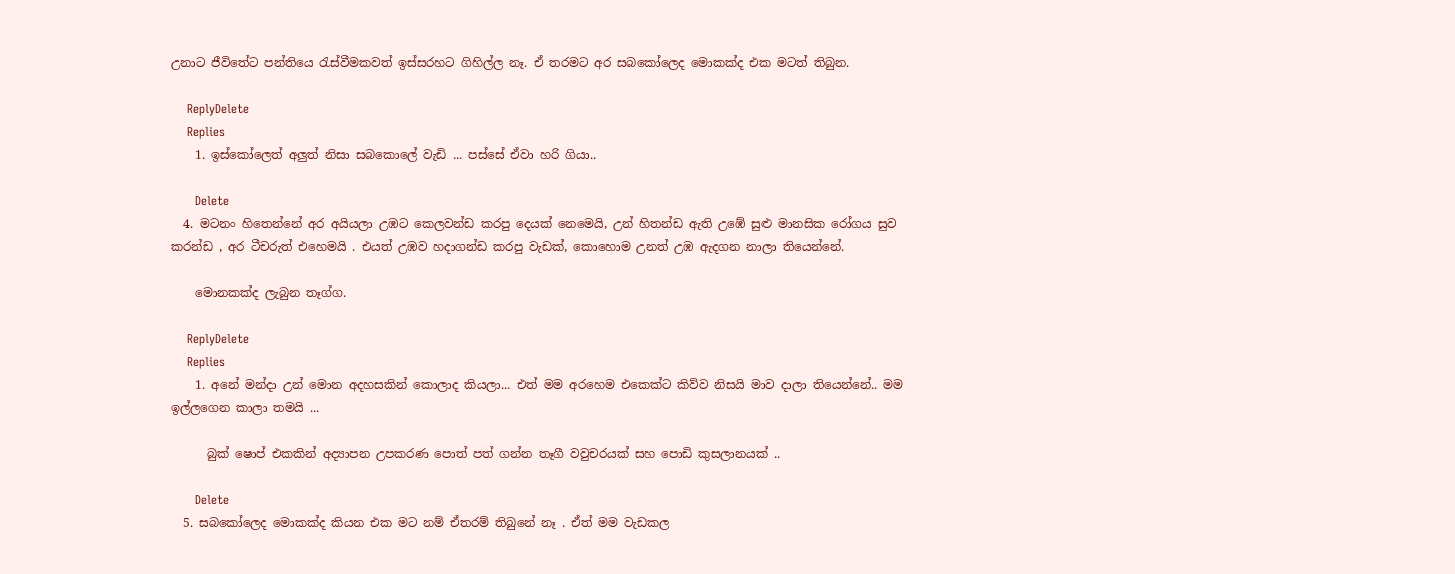උනාට ජීවිතේට පන්තියෙ රැස්වීමකවත් ඉස්සරහට ගිහිල්ල නෑ. ඒ තරමට අර සබකෝලෙද මොකක්ද එක මටත් තිබුන.

    ReplyDelete
    Replies
    1. ඉස්කෝලෙත් අලුත් නිසා සබකොලේ වැඩි ... පස්සේ ඒවා හරි ගියා..

      Delete
  4. මටනං හිතෙන්නේ අර අයියලා උඹට කෙලවන්ඩ කරපු දෙයක් නෙමෙයි, උන් හිතන්ඩ ඇති උඹේ සුළු මානසික රෝගය සුව කරන්ඩ , අර ටීචරුත් එහෙමයි . එයත් උඹව හදාගන්ඩ කරපු වැඩක්, කොහොම උනත් උඹ ඇදගන නාලා තියෙන්නේ.

    මොනකක්ද ලැබුන තෑග්ග.

    ReplyDelete
    Replies
    1. අනේ මන්දා උන් මොන අදහසකින් කොලාද කියලා... එත් මම අරහෙම එකෙක්ට කිව්ව නිසයි මාව දාලා තියෙන්නේ.. මම ඉල්ලගෙන කාලා තමයි ...

      බුක් ෂොප් එකකින් අද්‍යාපන උපකරණ පොත් පත් ගන්න තෑගී වවුචරයක් සහ පොඩි කුසලානයක් ..

      Delete
  5. සබකෝලෙද මොකක්ද කියන එක මට නම් ඒතරම් තිබුනේ නෑ . ඒත් මම වැඩකල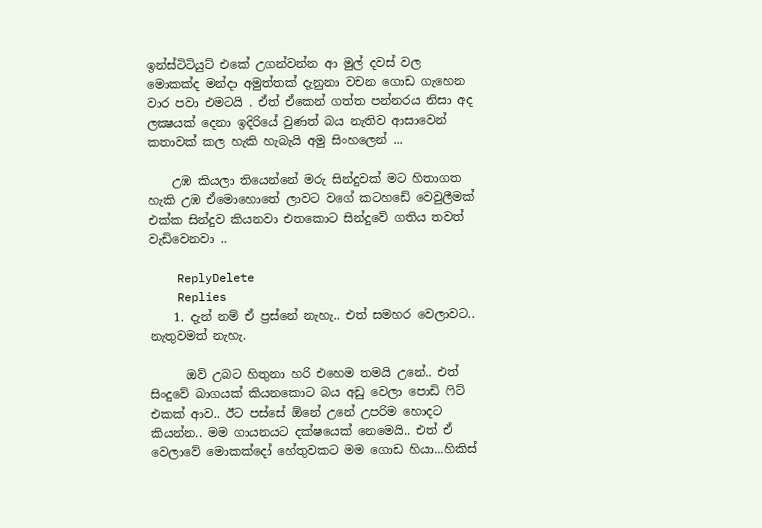ඉන්ස්ටිටියුට් එකේ උගන්වන්න ආ මුල් දවස් වල මොකක්ද මන්දා අමුත්තක් දැනුනා වචන ගොඩ ගැහෙන වාර පවා එමටයි . ඒත් ඒකෙන් ගත්ත පන්නරය නිසා අද ලක්‍ෂයක් දෙනා ඉදිරියේ වුණත් බය නැතිව ආසාවෙන් කතාවක් කල හැකි හැබැයි අමු සිංහලෙන් ...

    උඹ කියලා තියෙන්නේ මරු සින්දුවක් මට හිතාගත හැකි උඹ ඒමොහොතේ ලාවට වගේ කටහඩේ වෙවුලීමක් එක්ක සින්දුව කියනවා එතකොට සින්දුවේ ගතිය තවත් වැඩිවෙනවා ..

    ReplyDelete
    Replies
    1. දැන් නම් ඒ ප්‍රස්නේ නැහැ.. එත් සමහර වෙලාවට.. නැතුවමත් නැහැ.

      ඔව් උබට හිතුනා හරි එහෙම තමයි උනේ.. එත් සිංදුවේ බාගයක් කියනකොට බය අඩු වෙලා පොඩි ෆිට් එකක් ආව.. ඊට පස්සේ ඕනේ උනේ උපරිම හොදට කියන්න.. මම ගායනයට දක්ෂයෙක් නෙමෙයි.. එත් ඒ වෙලාවේ මොකක්දෝ හේතුවකට මම ගොඩ හියා...හිකිස්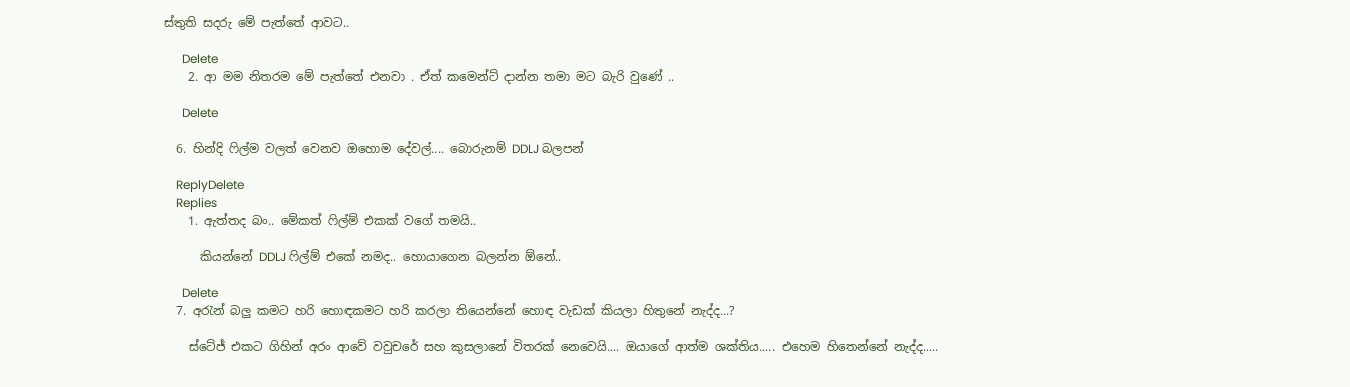ස්තුති සදරු මේ පැත්තේ ආවට..

      Delete
    2. ආ මම නිතරම මේ පැත්තේ එනවා . ඒත් කමෙන්ට් දාන්න තමා මට බැරි වුණේ ..

      Delete

  6. හින්දි ෆිල්ම වලත් වෙනව ඔහොම දේවල්.... බොරුනම් DDLJ බලපන්

    ReplyDelete
    Replies
    1. ඇත්තද බං.. මේකත් ෆිල්ම් එකක් වගේ තමයි..

      කියන්නේ DDLJ ෆිල්ම් එකේ නමද.. හොයාගෙන බලන්න ඕනේ..

      Delete
  7. අරැන් බලු කමට හරි හොඳකමට හරි කරලා තියෙන්නේ හොඳ වැඩක් කියලා හිතුනේ නැද්ද...?

    ස්‌ටේජ් එකට ගිහින් අරං ආවේ වවුචරේ සහ කුසලානේ විතරක් නෙවෙයි.... ඔයාගේ ආත්ම ශක්තිය..... එහෙම හිතෙන්නේ නැද්ද.....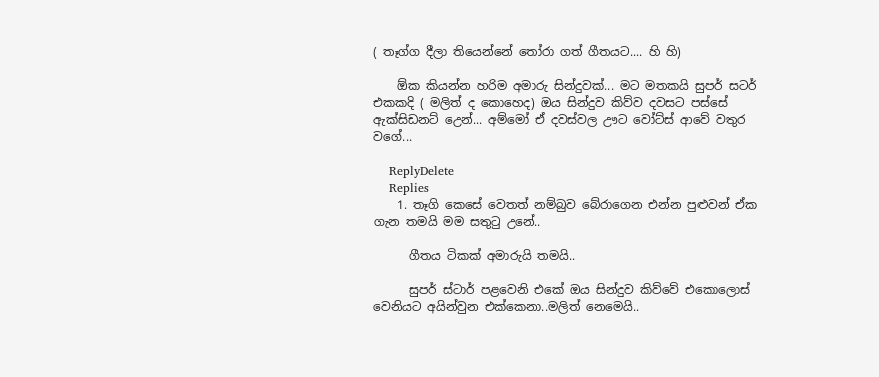( තෑග්ග දීලා තියෙන්නේ තෝරා ගත් ගීතයට.... හි හි)

    ඕක කියන්න හරිම අමාරු සින්දුවක්... මට මතකයි සුපර් සටර් එකකදි ( මලිත් ද කොහෙද) ඔය සින්දුව කිව්ව දවසට පස්සේ ඇක්සිඩනට් උ‌ෙන්... අම්මෝ ඒ දවස්වල ඌට වෝට්ස් ආවේ වතුර වගේ...

    ReplyDelete
    Replies
    1. තෑගි කෙසේ වෙතත් නම්බුව බේරාගෙන එන්න පුළුවන් ඒක ගැන තමයි මම සතුටු උනේ..

      ගීතය ටිකක් අමාරුයි තමයි..

      සුපර් ස්ටාර් පළවෙනි එකේ ඔය සින්දුව කිව්වේ එකොලොස් වෙනියට අයින්වුන එක්කෙනා..මලිත් නෙමෙයි..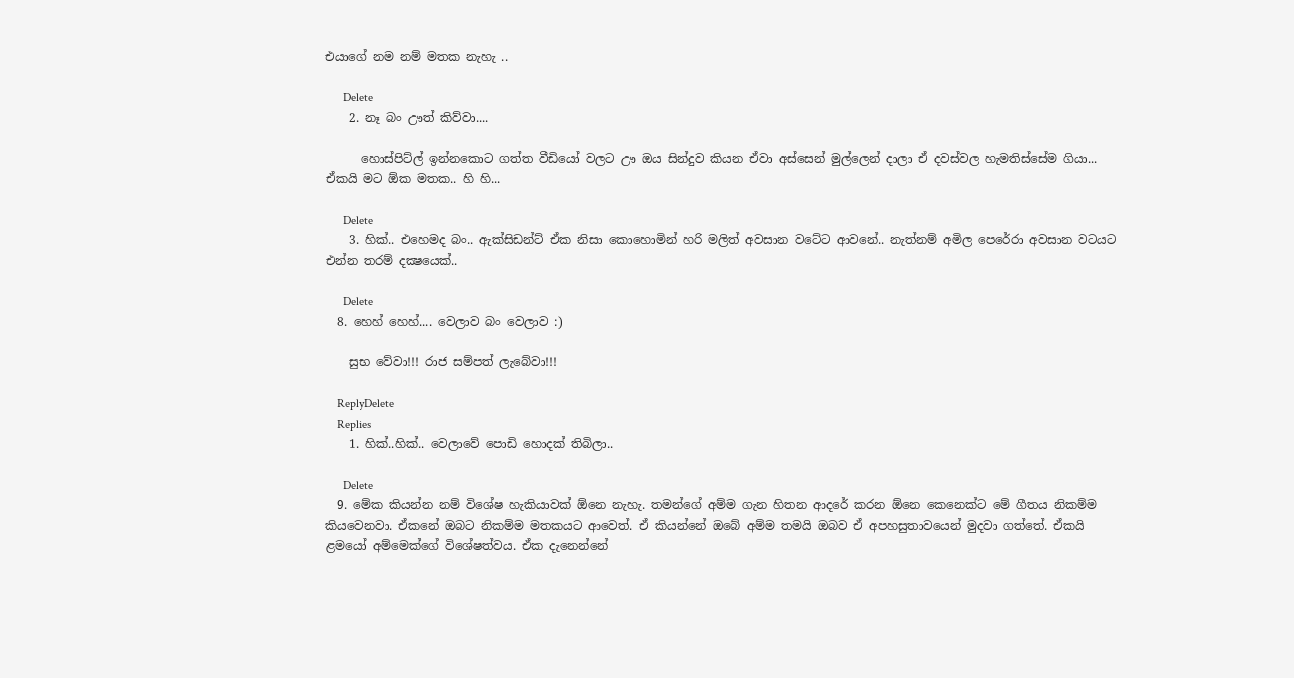එයාගේ නම නම් මතක නැහැ ..

      Delete
    2. නෑ බං ඌත් කිව්වා....

      හොස්පිට්ල් ඉන්නකොට ගත්ත වීඩියෝ වලට ඌ ඔය සින්දුව කියන ඒවා අස්සෙන් මුල්ලෙන් දාලා ඒ දවස්වල හැමතිස්සේම ගියා... ඒකයි මට ඕක මතක.. හි හි...

      Delete
    3. හික්.. එහෙමද බං.. ඇක්සිඩන්ට් ඒක නිසා කොහොමින් හරි මලිත් අවසාන වටේට ආවනේ.. නැත්නම් අමිල පෙරේරා අවසාන වටයට එන්න තරම් දක්‍ෂයෙක්..

      Delete
  8. හෙහ් හෙහ්.... වෙලාව බං වෙලාව :)

    සුභ වේවා!!! රාජ සම්පත් ලැබේවා!!!

    ReplyDelete
    Replies
    1. හික්..හික්.. වෙලාවේ පොඩි හොදක් තිබිලා..

      Delete
  9. මේක කියන්න නම් විශේෂ හැකියාවක් ඕනෙ නැහැ. තමන්ගේ අම්ම ගැන හිතන ආදරේ කරන ඕනෙ කෙනෙක්ට මේ ගීතය නිකම්ම කියවෙනවා. ඒකනේ ඔබට නිකම්ම මතකයට ආවෙත්. ඒ කියන්නේ ඔබේ අම්ම තමයි ඔබව ඒ අපහසුතාවයෙන් මුදවා ගත්තේ. ඒකයි ළමයෝ අම්මෙක්ගේ විශේෂත්වය. ඒක දැනෙන්නේ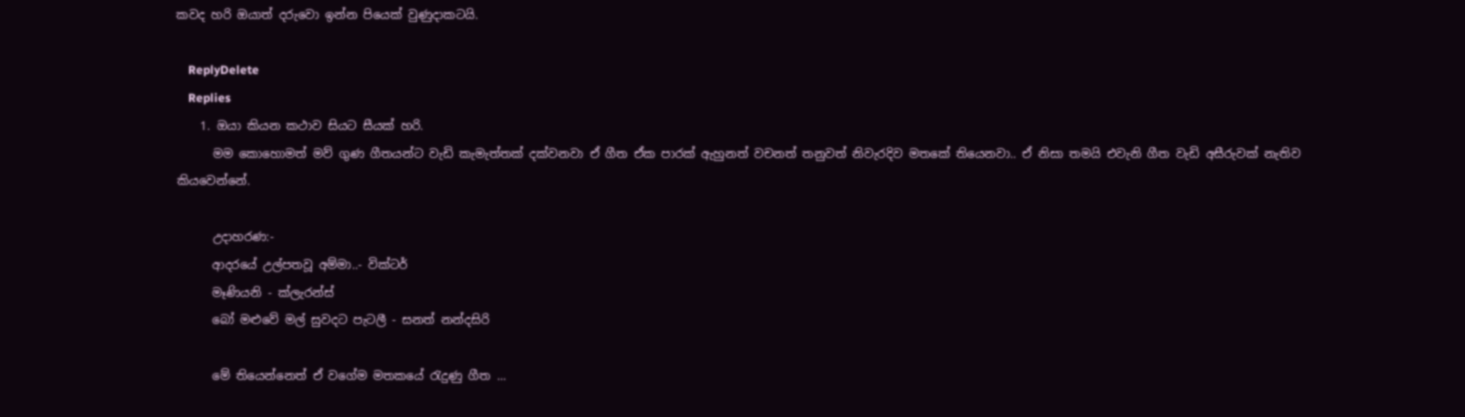කවද හරි ඔයාත් දරුවො ඉන්න පියෙක් වුණුදාකටයි.

    ReplyDelete
    Replies
    1. ඔයා කියන කථාව සියට සීයක් හරි.
      මම කොහොමත් මව් ගුණ ගීතයන්ට වැඩි කැමැත්තක් දක්වනවා ඒ ගීත ඒක පාරක් ඇහුනත් වචනත් තනුවත් නිවැරදිව මතකේ තියෙනවා.. ඒ නිසා තමයි එවැනි ගීත වැඩි අසීරුවක් නැතිව කියවෙන්නේ.

      උදාහරණ:-
      ආදරයේ උල්පතවූ අම්මා..- වික්ටර්
      මෑණියනි - ක්ලැරන්ස්
      බෝ මළුවේ මල් සුවදට පැටලී - සනත් නන්දසිරි

      මේ තියෙන්නෙත් ඒ වගේම මතකයේ රැදුණු ගීත ...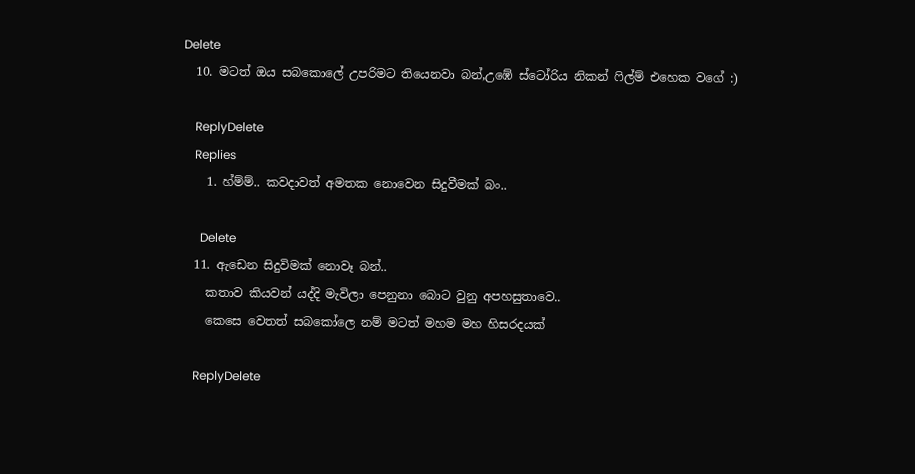Delete
  10. මටත් ඔය සබකොලේ උපරිමට තියෙනවා බන්,උඹේ ස්ටෝරිය නිකන් ෆිල්ම් එහෙක වගේ :)

    ReplyDelete
    Replies
    1. හ්ම්ම්.. කවදාවත් අමතක නොවෙන සිදුවීමක් බං..

      Delete
  11. ඇඩෙන සිදුවිමක් නොවෑ බන්..
    කතාව කියවන් යද්දි මැවිලා පෙනුනා බොට වුනු අපහසුතාවෙ..
    කෙසෙ වෙතත් සබකෝලෙ නම් මටත් මහම මහ හිසරදයක්

    ReplyDelete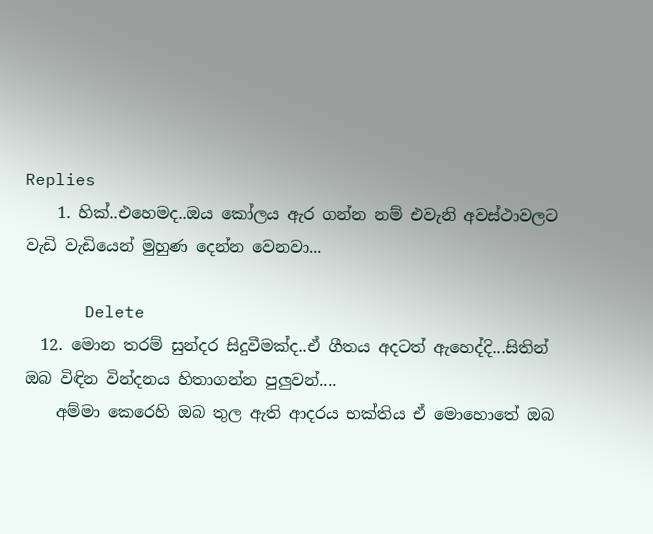Replies
    1. හික්..එහෙමද..ඔය කෝලය ඇර ගන්න නම් එවැනි අවස්ථාවලට වැඩි වැඩියෙන් මුහුණ දෙන්න වෙනවා...

      Delete
  12. මොන තරම් සුන්දර සිදුවීමක්ද..ඒ ගීතය අදටත් ඇහෙද්දි...සිතින් ඔබ විඳින වින්දනය හිතාගන්න පුලුවන්....
    අම්මා කෙරෙහි ඔබ තුල ඇති ආදරය භක්තිය ඒ මොහොතේ ඔබ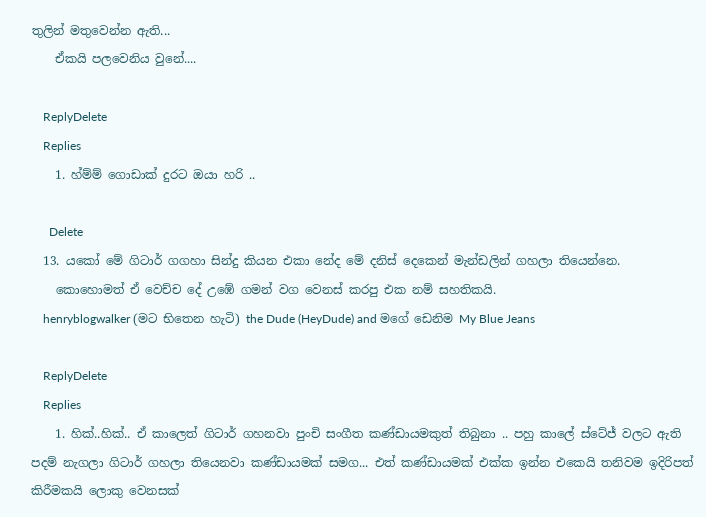තුලින් මතුවෙන්න ඇති...
    ඒකයි පලවෙනිය වුනේ....

    ReplyDelete
    Replies
    1. හ්ම්ම් ගොඩාක් දුරට ඔයා හරි ..

      Delete
  13. යකෝ මේ ගිටාර් ගගහා සින්දු කියන එකා නේද මේ දනිස් දෙකෙන් මැන්ඩලින් ගහලා තියෙන්නෙ.
    කොහොමත් ඒ වෙච්ච දේ උඹේ ගමන් වග වෙනස් කරපු එක නම් සහතිකයි.
    henryblogwalker (මට භිතෙන හැටි) the Dude (HeyDude) and මගේ ඩෙනිම My Blue Jeans

    ReplyDelete
    Replies
    1. හික්..හික්.. ඒ කාලෙත් ගිටාර් ගහනවා පුංචි සංගීත කණ්ඩායමකුත් තිබුනා .. පහු කාලේ ස්ටේජ් වලට ඇති පදම් නැගලා ගිටාර් ගහලා තියෙනවා කණ්ඩායමක් සමග... එත් කණ්ඩායමක් එක්ක ඉන්න එකෙයි තනිවම ඉදිරිපත් කිරීමකයි ලොකු වෙනසක්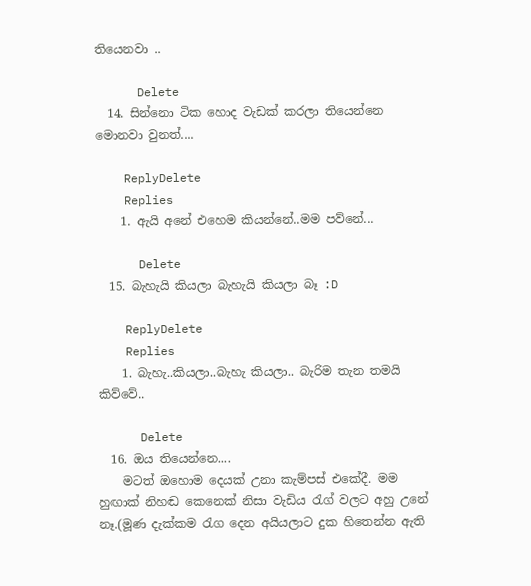තියෙනවා ..

      Delete
  14. සින්නො ටික හොද වැඩක් කරලා තියෙන්නෙ මොනවා වුනත්....

    ReplyDelete
    Replies
    1. ඇයි අනේ එහෙම කියන්නේ..මම පව්නේ...

      Delete
  15. බැහැයි කියලා බැහැයි කියලා බෑ :D

    ReplyDelete
    Replies
    1. බැහැ..කියලා..බැහැ කියලා.. බැරිම තැන තමයි කිව්වේ..

      Delete
  16. ඔය තියෙන්නෙ....
    මටත් ඔහොම දෙයක් උනා කැම්පස් එකේදී. මම හුඟාක් නිහඬ කෙනෙක් නිසා වැඩිය රැග් වලට අහු උනේ නෑ.(මූණ දැක්කම රැග දෙන අයියලාට දුක හිතෙන්න ඇති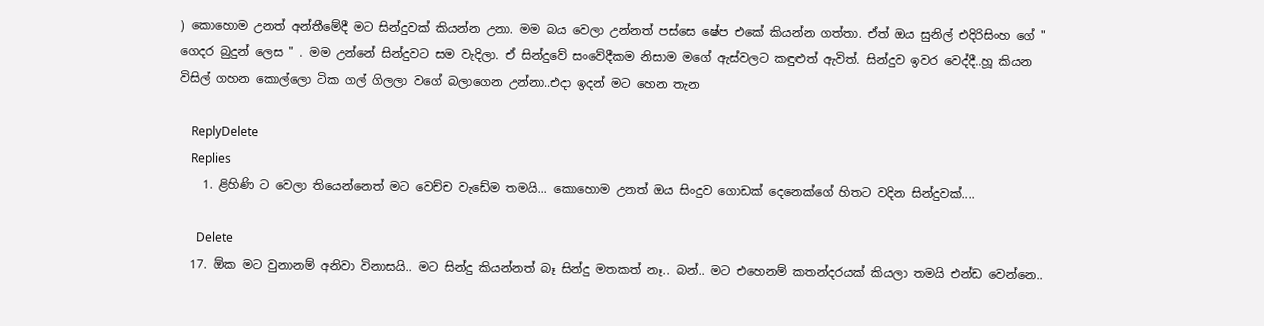) කොහොම උනත් අන්තීමේදී මට සින්දුවක් කියන්න උනා. මම බය වෙලා උන්නත් පස්සෙ ෂේප එකේ කියන්න ගත්තා. ඒත් ඔය සුනිල් එදිරිසිංහ ගේ " ගෙදර බුදුන් ලෙස " . මම උන්නේ සින්දුවට සම වැදිලා. ඒ සින්දුවේ සංවේදීකම නිසාම මගේ ඇස්වලට කඳුළුත් ඇවිත්. සින්දුව ඉවර වෙද්දී..හූ කියන විසිල් ගහන කොල්ලො ටික ගල් ගිලලා වගේ බලාගෙන උන්නා..එදා ඉදන් මට හෙන තැන

    ReplyDelete
    Replies
    1. ළිහිණි ට වෙලා තියෙන්නෙත් මට වෙච්ච වැඩේම තමයි... කොහොම උනත් ඔය සිංදුව ගොඩක් දෙනෙක්ගේ හිතට වදින සින්දුවක්....

      Delete
  17. ඕක මට වුනානම් අනිවා විනාසයි.. මට සින්දු කියන්නත් බෑ සින්දු මතකත් නෑ.. බන්.. මට එහෙනම් කතන්දරයක් කියලා තමයි එන්ඩ වෙන්නෙ..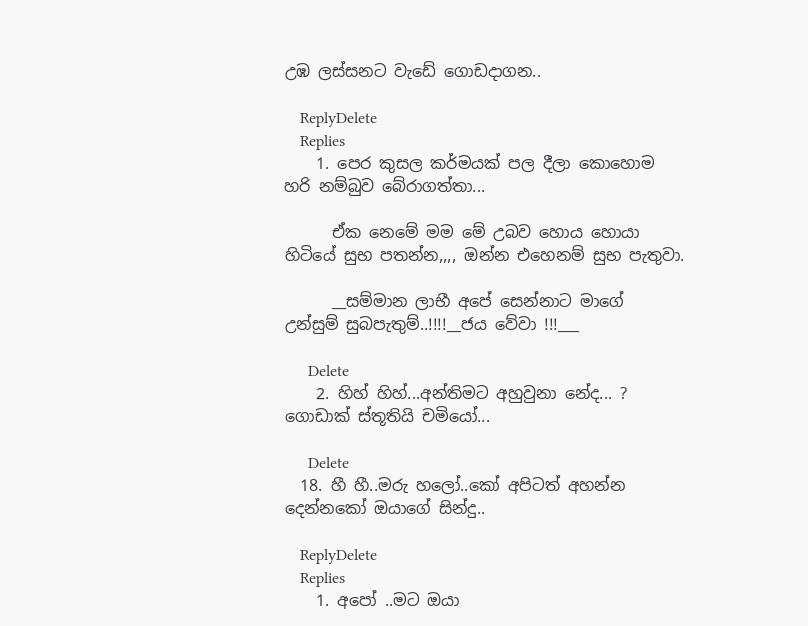උඹ ලස්සනට වැඩේ ගොඩදාගන..

    ReplyDelete
    Replies
    1. පෙර කුසල කර්මයක් පල දීලා කොහොම හරි නම්බුව බේරාගත්තා...

      ඒක නෙමේ මම මේ උබව හොය හොයා හිටියේ සුභ පතන්න,,,, ඔන්න එහෙනම් සුභ පැතුවා.

      __සම්මාන ලාභී අපේ සෙන්නාට මාගේ උන්සුම් සුබපැතුම්..!!!!__ජය වේවා !!!___

      Delete
    2. හිහ් හිහ්...අන්තිමට අහුවුනා නේද... ? ගොඩාක් ස්තූතියි චමියෝ...

      Delete
  18. හී හී..මරු හලෝ..කෝ අපිටත් අහන්න දෙන්නකෝ ඔයාගේ සින්දු..

    ReplyDelete
    Replies
    1. අපෝ ..මට ඔයා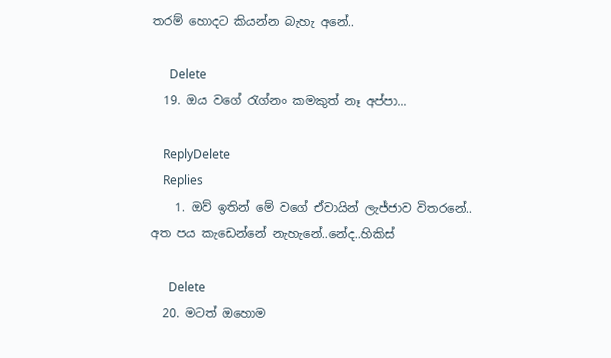තරම් හොදට කියන්න බැහැ අනේ..

      Delete
  19. ඔය වගේ රැග්නං කමකුත් නෑ අප්පා...

    ReplyDelete
    Replies
    1. ඔව් ඉතින් මේ වගේ ඒවායින් ලැජ්ජාව විතරනේ.. අත පය කැඩෙන්නේ නැහැනේ..නේද..හිකිස්

      Delete
  20. මටත් ඔහොම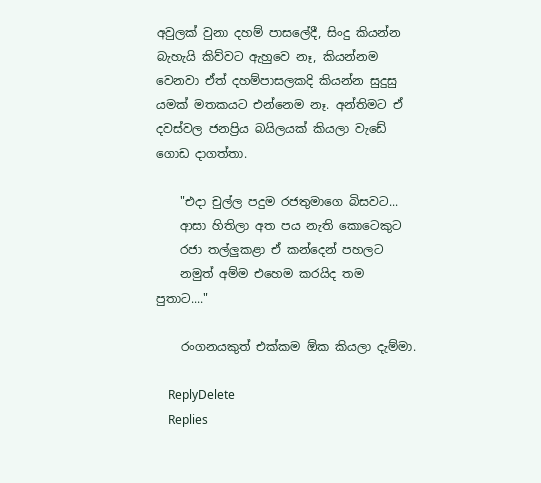අවුලක් වුනා දහම් පාසලේදී, සිංදු කියන්න බැහැයි කිව්වට ඇහුවෙ නෑ, කියන්නම වෙනවා ඒත් දහම්පාසලකදි කියන්න සුදුසු යමක් මතකයට එන්නෙම නෑ. අන්තිමට ඒ දවස්වල ජනප්‍රිය බයිලයක් කියලා වැඩේ ගොඩ දාගත්තා.

    "එදා චුල්ල පදුම රජතුමාගෙ බිසවට...
    ආසා හිතිලා අත පය නැති කොටෙකුට
    රජා තල්ලුකළා ඒ කන්දෙන් පහලට
    නමුත් අම්ම එහෙම කරයිද තම පුතාට...."

    රංගනයකුත් එක්කම ඕක කියලා දැම්මා.

    ReplyDelete
    Replies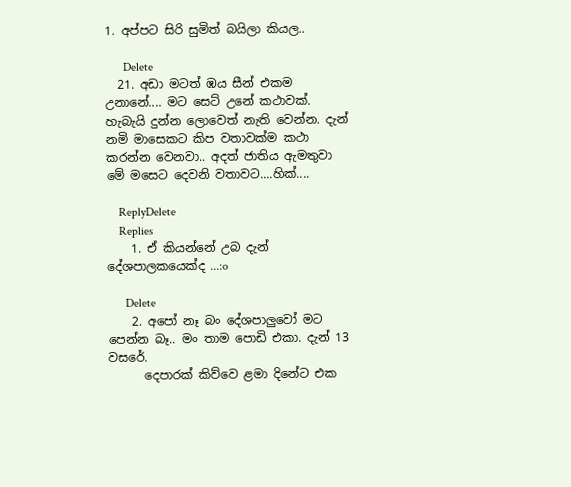1. අප්පට සිරි සුමිත් බයිලා කියල..

      Delete
  21. අඩා මටත් ඹය සීන් එකම උනානේ.... මට සෙට් උනේ කථාවක්. හැබැයි දුන්න ලොවෙත් නැති වෙන්න. දැන් නමි මාසෙකට කිප වතාවක්ම කථා කරන්න වෙනවා.. අදත් ජාතිය ඇමතුවා මේ මසෙට දෙවනි වතාවට....හික්....

    ReplyDelete
    Replies
    1. ඒ කියන්නේ උබ දැන් දේශපාලකයෙක්ද ...:o

      Delete
    2. අපෝ නෑ බං දේශපාලුවෝ මට පෙන්න බෑ.. මං තාම පොඩි එකා. දැන් 13 වසරේ.
      දෙපාරක් කිව්වෙ ළමා දිනේට එක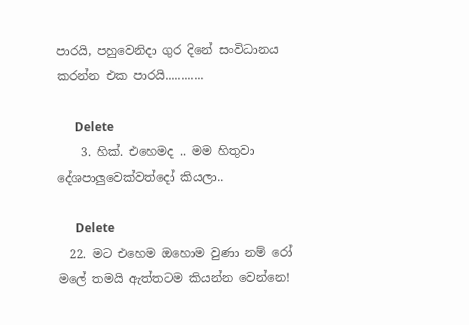පාරයි, පහුවෙනිදා ගුර දිනේ සංවිධානය කරන්න එක පාරයි............

      Delete
    3. හික්. එහෙමද .. මම හිතුවා දේශපාලුවෙක්වත්දෝ කියලා..

      Delete
  22. මට එහෙම ඔහොම වුණා නම් රෝ මලේ තමයි ඇත්තටම කියන්න වෙන්නෙ!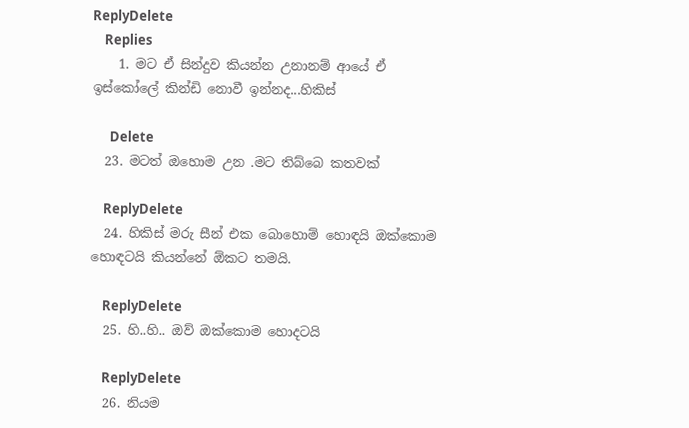ReplyDelete
    Replies
    1. මට ඒ සින්දුව කියන්න උනානම් ආයේ ඒ ඉස්කෝලේ කින්ඩි නොවී ඉන්නද...හිකිස්

      Delete
  23. මටත් ඔහොම උන .මට තිබ්බෙ කතවක්

    ReplyDelete
  24. හිකිස් මරු සීන් එක බොහොම් හොඳයි ඔක්කොම හොඳටයි කියන්නේ ඕකට තමයි.

    ReplyDelete
  25. හි..හි.. ඔව් ඔක්කොම හොදටයි

    ReplyDelete
  26. නියම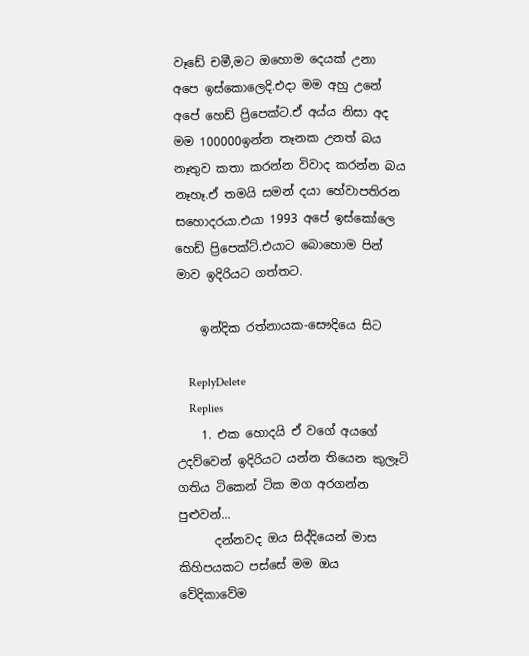වෑඩේ චමී,මට ඔහොම දෙයක් උනා අපෙ ඉස්කොලෙදි.එදා මම අහු උනේ අපේ හෙඩ් ප්‍රිපෙක්ට.ඒ අය්ය නිසා අද මම 100000ඉන්න තෑනක උනත් බය නෑතුව කතා කරන්න විවාද කරන්න බය නෑහෑ.ඒ තමයි සමන් දයා හේවාපතිරන සහොදරයා.එයා 1993 අපේ ඉස්කෝලෙ හෙඩ් ප්‍රිපෙක්ට්.එයාට බොහොම පින් මාව ඉදිරියට ගත්තට.

    ඉන්දික රත්නායක-සෞදියෙ සිට

    ReplyDelete
    Replies
    1. එක හොදයි ඒ වගේ අයගේ උදව්වෙන් ඉදිරියට යන්න තියෙන කුලෑටි ගතිය ටිකෙන් ටික මග අරගන්න පුළුවන්...
      දන්නවද ඔය සිද්දියෙන් මාස කිහිපයකට පස්සේ මම ඔය වේදිකාවේම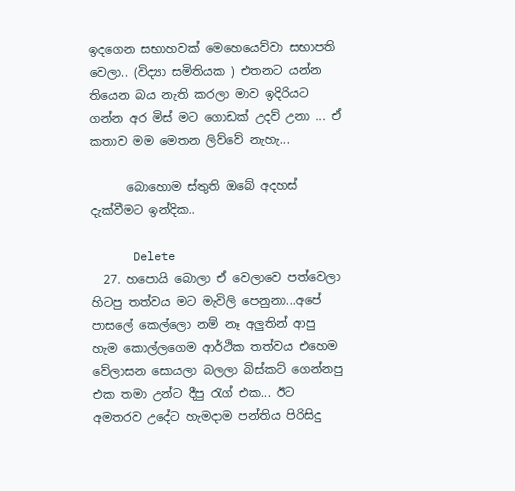ඉදගෙන සභාහවක් මෙහෙයෙව්වා සභාපති වෙලා.. (විද්‍යා සමිතියක ) එතනට යන්න තියෙන බය නැති කරලා මාව ඉදිරියට ගන්න අර මිස් මට ගොඩක් උදව් උනා ... ඒ කතාව මම මෙතන ලිව්වේ නැහැ...

      බොහොම ස්තුති ඔබේ අදහස් දැක්වීමට ඉන්දික..

      Delete
  27. හපොයි බොලා ඒ වෙලාවෙ පත්වෙලා හිටපු තත්වය මට මැවිලි පෙනුනා...අපේ පාසලේ කෙල්ලො නම් නෑ අලුතින් ආපු හැම කොල්ලගෙම ආර්ථික තත්වය එහෙම වේලාසන සොයලා බලලා බිස්කට් ගෙන්නපු එක තමා උන්ට දීපු රැග් එක... ඊට අමතරව උදේට හැමදාම පන්තිය පිරිසිදු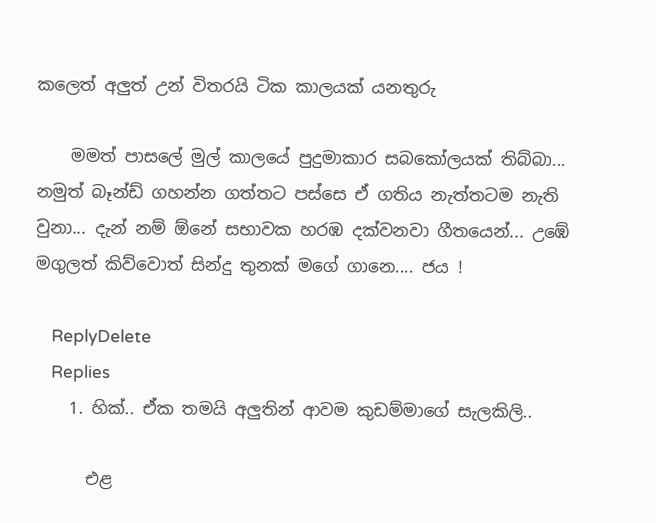කලෙත් අලුත් උන් විතරයි ටික කාලයක් යනතුරු

    මමත් පාසලේ මුල් කාලයේ පුදුමාකාර සබකෝලයක් තිබ්බා... නමුත් බෑන්ඩ් ගහන්න ගත්තට පස්සෙ ඒ ගතිය නැත්තටම නැති වුනා... දැන් නම් ඕනේ සභාවක හරඹ දක්වනවා ගීතයෙන්... උඹේ මගුලත් කිව්වොත් සින්දු තුනක් මගේ ගානෙ.... ජය !

    ReplyDelete
    Replies
    1. හික්.. ඒක තමයි අලුතින් ආවම කුඩම්මාගේ සැලකිලි..

      එළ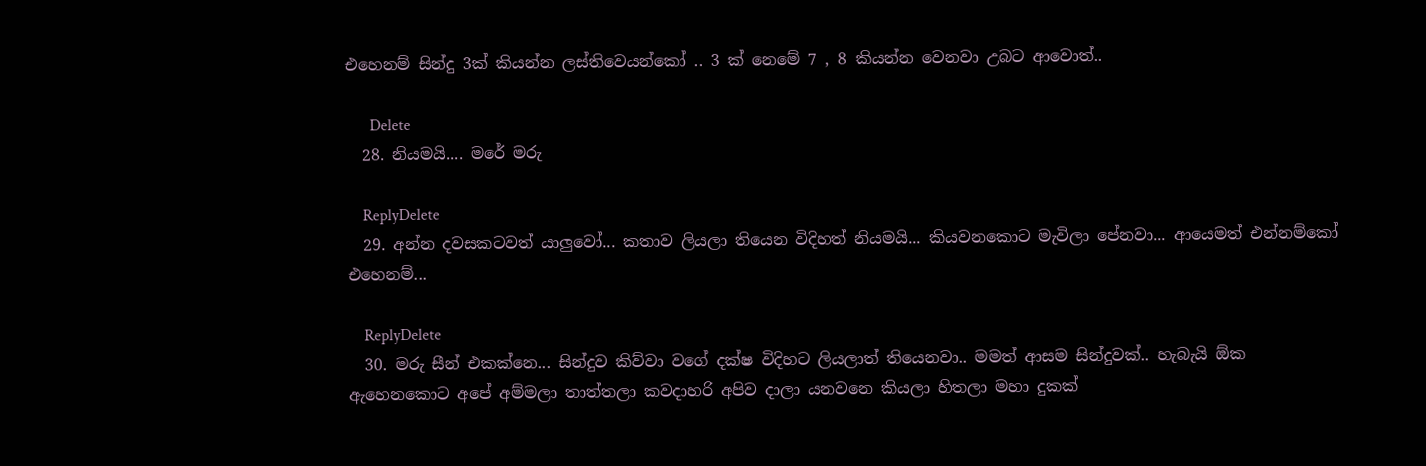එහෙනම් සින්දු 3ක් කියන්න ලස්තිවෙයන්කෝ .. 3 ක් නෙමේ 7 , 8 කියන්න වෙනවා උබට ආවොත්..

      Delete
  28. නියමයි.... මරේ මරු

    ReplyDelete
  29. අන්න දවසකටවත් යාලුවෝ... කතාව ලියලා තියෙන විදිහත් නියමයි... කියවනකොට මැවිලා පේනවා... ආයෙමත් එන්නම්කෝ එහෙනම්...

    ReplyDelete
  30. මරු සීන් එකක්නෙ... සින්දුව කිව්වා වගේ දක්ෂ විදිහට ලියලාත් තියෙනවා.. මමත් ආසම සින්දුවක්.. හැබැයි ඕක ඇහෙනකොට අපේ අම්මලා තාත්තලා කවදාහරි අපිව දාලා යනවනෙ කියලා හිතලා මහා දුකක්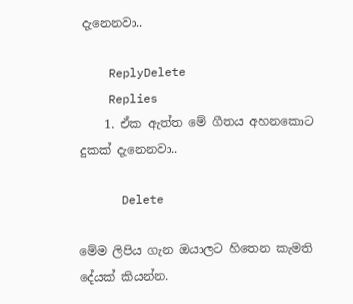දැනෙනවා..

    ReplyDelete
    Replies
    1. ඒක ඇත්ත මේ ගීතය අහනකොට දුකක් දැනෙනවා..

      Delete

මේම ලිපිය ගැන ඔයාලට හිතෙන කැමති දේයක් කියන්න.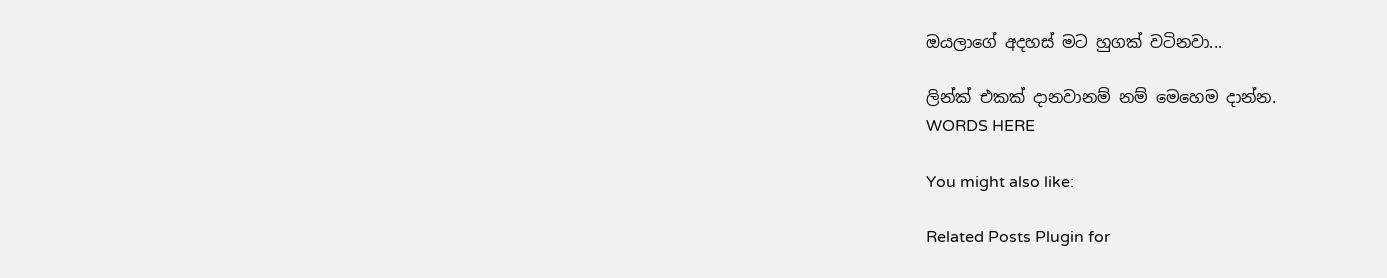ඔයලාගේ අදහස් මට හුගක් වටිනවා...

ලින්ක් එකක් දානවානම් නම් මෙහෙම දාන්න.
WORDS HERE

You might also like:

Related Posts Plugin for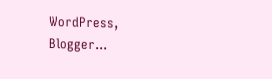WordPress, Blogger...